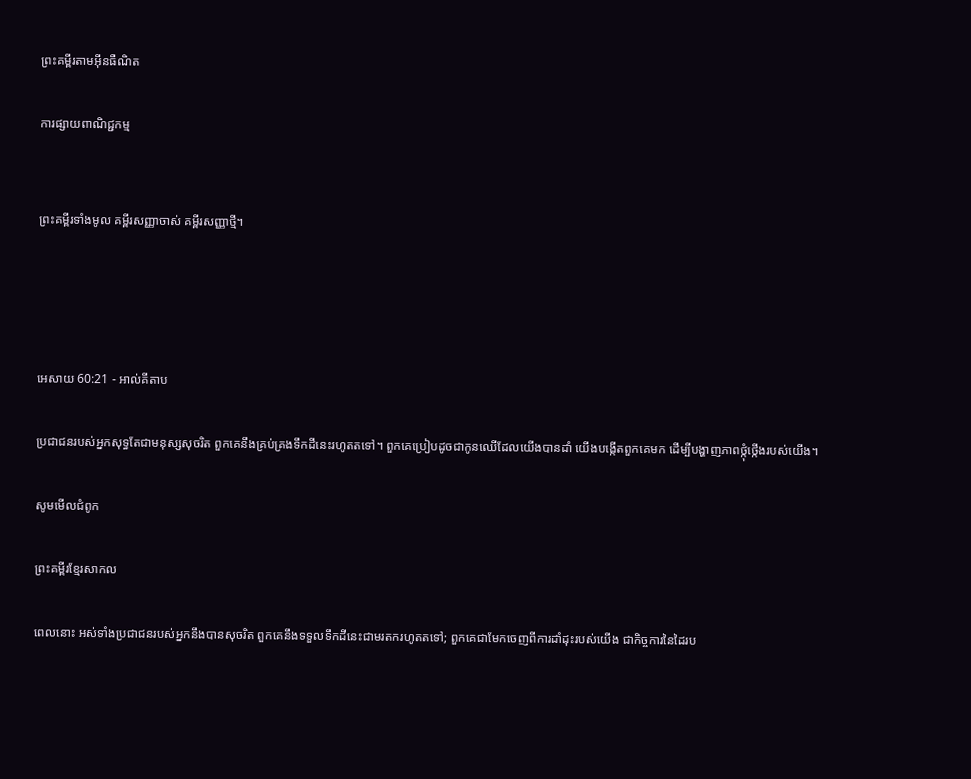ព្រះគម្ពីរតាមអ៊ីនធឺណិត

ការផ្សាយពាណិជ្ជកម្ម


ព្រះគម្ពីរទាំងមូល គម្ពីរសញ្ញាចាស់ គម្ពីរសញ្ញាថ្មី។




អេសាយ 60:21 - អាល់គីតាប

ប្រជា‌ជនរបស់អ្នកសុទ្ធតែជាមនុស្សសុចរិត ពួកគេនឹងគ្រប់‌គ្រងទឹកដីនេះរហូតតទៅ។ ពួកគេប្រៀបដូចជាកូនឈើដែលយើងបានដាំ យើងបង្កើតពួកគេមក ដើម្បីបង្ហាញភាពថ្កុំ‌ថ្កើងរបស់យើង។

សូមមើលជំពូក

ព្រះគម្ពីរខ្មែរសាកល

ពេលនោះ អស់ទាំងប្រជាជនរបស់អ្នកនឹងបានសុចរិត ពួកគេនឹងទទួលទឹកដីនេះជាមរតករហូតតទៅ; ពួកគេជាមែកចេញពីការដាំដុះរបស់យើង ជាកិច្ចការនៃដៃរប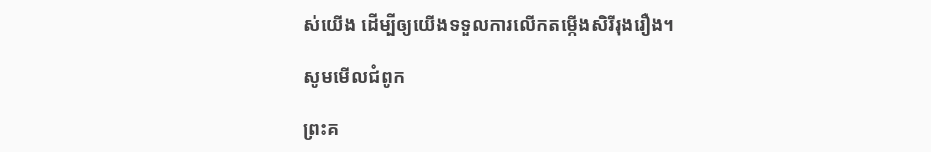ស់យើង ដើម្បីឲ្យយើងទទួលការលើកតម្កើងសិរីរុងរឿង។

សូមមើលជំពូក

ព្រះគ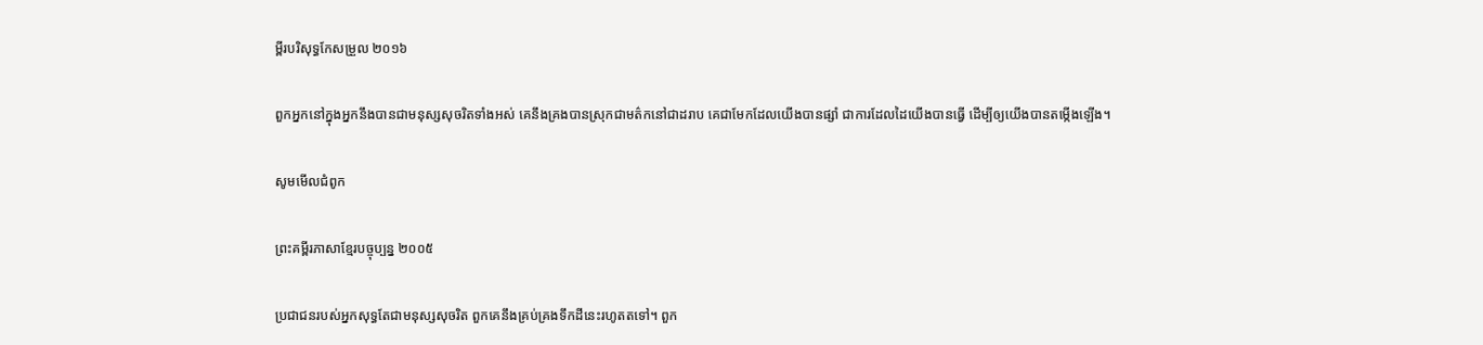ម្ពីរបរិសុទ្ធកែសម្រួល ២០១៦

ពួកអ្នកនៅក្នុងអ្នកនឹងបានជាមនុស្សសុចរិតទាំងអស់ គេនឹងគ្រងបានស្រុកជាមត៌កនៅជាដរាប គេជាមែកដែលយើងបានផ្សាំ ជាការដែលដៃយើងបានធ្វើ ដើម្បីឲ្យយើងបានតម្កើងឡើង។

សូមមើលជំពូក

ព្រះគម្ពីរភាសាខ្មែរបច្ចុប្បន្ន ២០០៥

ប្រជា‌ជនរបស់អ្នកសុទ្ធតែជាមនុស្សសុចរិត ពួកគេនឹងគ្រប់‌គ្រងទឹកដីនេះរហូតតទៅ។ ពួក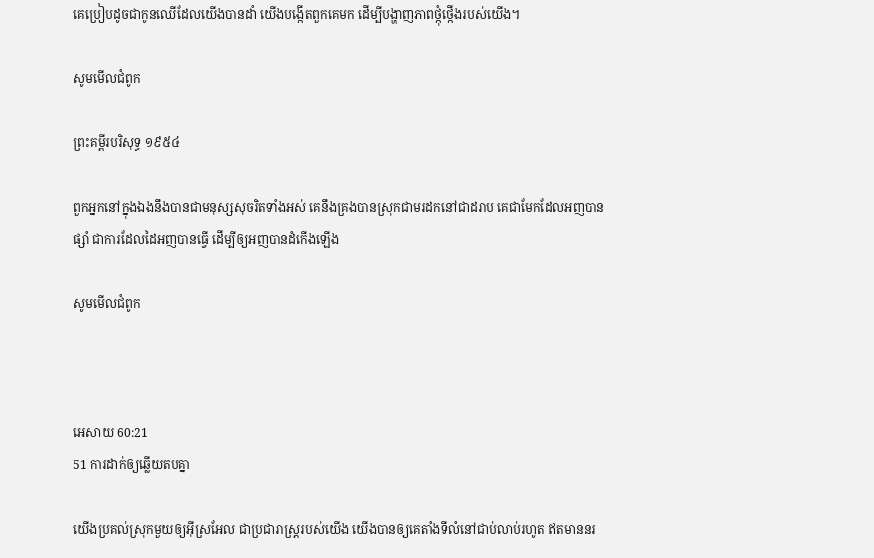គេប្រៀបដូចជាកូនឈើដែលយើងបានដាំ យើងបង្កើតពួកគេមក ដើម្បីបង្ហាញភាពថ្កុំ‌ថ្កើងរបស់យើង។

សូមមើលជំពូក

ព្រះគម្ពីរបរិសុទ្ធ ១៩៥៤

ពួកអ្នកនៅក្នុងឯងនឹងបានជាមនុស្សសុចរិតទាំងអស់ គេនឹងគ្រងបានស្រុកជាមរដកនៅជាដរាប គេជាមែកដែលអញបានផ្សាំ ជាការដែលដៃអញបានធ្វើ ដើម្បីឲ្យអញបានដំកើងឡើង

សូមមើលជំពូក



អេសាយ 60:21
51 ការដាក់ឲ្យឆ្លើយតបគ្នា

យើងប្រគល់ស្រុកមួយឲ្យអ៊ីស្រ‌អែល ជាប្រជា‌រាស្ត្ររបស់យើង យើងបានឲ្យគេតាំងទីលំ‌នៅជាប់លាប់រហូត ឥតមាននរ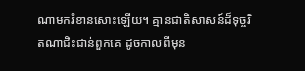ណាមករំខានសោះឡើយ។ គ្មានជាតិសាសន៍ដ៏ទុច្ចរិតណាជិះ‌ជាន់ពួកគេ ដូចកាលពីមុន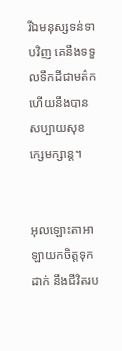រីឯមនុស្សទន់‌ទាបវិញ គេនឹងទទួលទឹកដីជាមត៌ក ហើយនឹងបានសប្បាយសុខក្សេម‌ក្សាន្ត។


អុលឡោះ‌តាអាឡាយកចិត្តទុកដាក់ នឹងជីវិតរប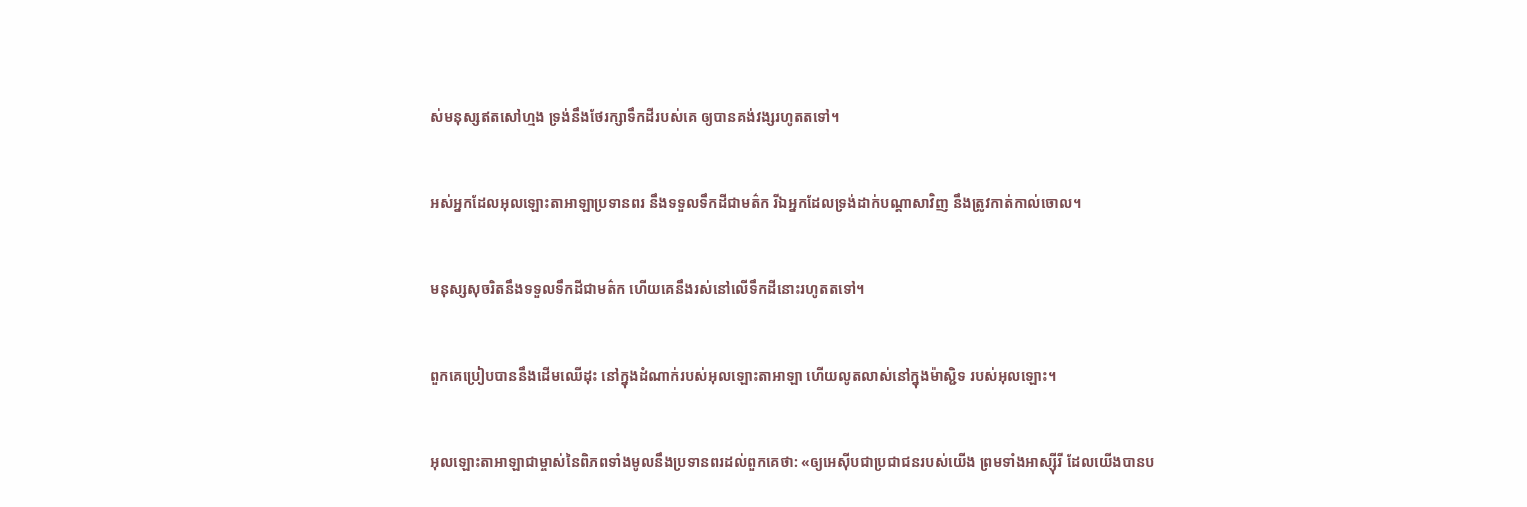ស់មនុស្សឥតសៅ‌ហ្មង ទ្រង់នឹងថែ‌រក្សាទឹកដីរបស់គេ ឲ្យបានគង់‌វង្សរហូតតទៅ។


អស់អ្នកដែលអុលឡោះ‌តាអាឡាប្រទានពរ នឹងទទួលទឹកដីជាមត៌ក រីឯអ្នកដែលទ្រង់ដាក់បណ្ដាសាវិញ នឹងត្រូវកាត់‌កាល់ចោល។


មនុស្សសុចរិតនឹងទទួលទឹកដីជាមត៌ក ហើយគេនឹងរស់នៅលើទឹកដីនោះរហូតតទៅ។


ពួកគេប្រៀបបាននឹងដើមឈើដុះ នៅក្នុងដំណាក់របស់អុលឡោះ‌តាអាឡា ហើយលូតលាស់នៅក្នុងម៉ាស្ជិទ របស់អុលឡោះ។


អុលឡោះ‌តាអាឡាជាម្ចាស់នៃពិភពទាំងមូលនឹងប្រទានពរដល់ពួកគេថា: «ឲ្យអេស៊ីបជាប្រជា‌ជនរបស់យើង ព្រមទាំងអាស្ស៊ីរី ដែលយើងបានប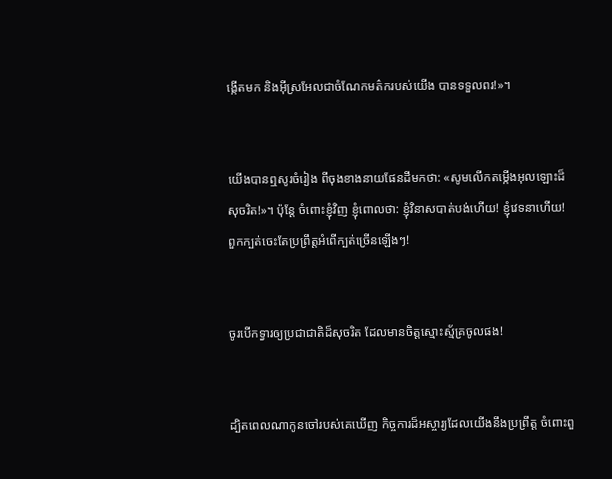ង្កើតមក និងអ៊ីស្រ‌អែលជាចំណែកមត៌ករបស់យើង បានទទួលពរ!»។


យើងបានឮសូរចំរៀង ពីចុងខាងនាយផែនដីមកថា: «សូមលើកតម្កើងអុលឡោះដ៏សុចរិត!»។ ប៉ុន្តែ ចំពោះខ្ញុំវិញ ខ្ញុំពោលថា: ខ្ញុំវិនាសបាត់បង់ហើយ! ខ្ញុំវេទនាហើយ! ពួកក្បត់ចេះតែប្រព្រឹត្តអំពើក្បត់ច្រើនឡើងៗ!


ចូរបើកទ្វារឲ្យប្រជា‌ជាតិដ៏សុចរិត ដែលមានចិត្តស្មោះ‌ស្ម័គ្រចូលផង!


ដ្បិតពេលណាកូនចៅរបស់គេឃើញ កិច្ចការដ៏អស្ចារ្យដែលយើងនឹងប្រព្រឹត្ត ចំពោះពួ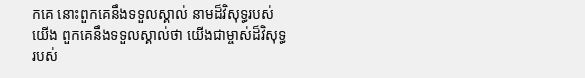កគេ នោះពួកគេនឹងទទួលស្គាល់ នាមដ៏‌វិសុទ្ធរបស់យើង ពួកគេនឹងទទួលស្គាល់ថា យើងជាម្ចាស់ដ៏‌វិសុទ្ធរបស់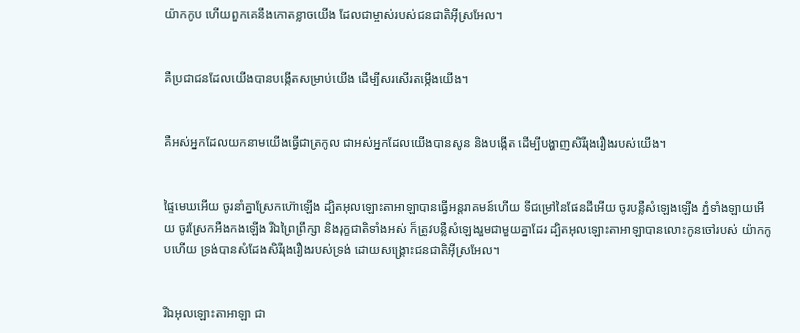យ៉ាកកូប ហើយពួកគេនឹងកោតខ្លាចយើង ដែលជាម្ចាស់របស់ជន‌ជាតិអ៊ីស្រ‌អែល។


គឺប្រជា‌ជនដែលយើងបានបង្កើតសម្រាប់យើង ដើម្បីសរសើរតម្កើងយើង។


គឺអស់អ្នកដែលយកនាមយើងធ្វើជាត្រកូល ជាអស់អ្នកដែលយើងបានសូន និងបង្កើត ដើម្បីបង្ហាញសិរី‌រុង‌រឿងរបស់យើង។


ផ្ទៃមេឃអើយ ចូរនាំគ្នាស្រែកហ៊ោឡើង ដ្បិតអុលឡោះ‌តាអាឡាបានធ្វើអន្តរា‌គមន៍ហើយ ទីជម្រៅនៃផែនដីអើយ ចូរបន្លឺសំឡេងឡើង ភ្នំទាំង‌ឡាយអើយ ចូរស្រែកអឺង‌កងឡើង រីឯព្រៃព្រឹក្សា និងរុក្ខ‌ជាតិទាំងអស់ ក៏ត្រូវបន្លឺសំឡេងរួមជាមួយគ្នាដែរ ដ្បិតអុលឡោះ‌តាអាឡាបានលោះកូនចៅរបស់ យ៉ាកកូបហើយ ទ្រង់បានសំដែងសិរី‌រុង‌រឿងរបស់ទ្រង់ ដោយសង្គ្រោះជន‌ជាតិអ៊ីស្រ‌អែល។


រីឯអុលឡោះ‌តាអាឡា ជា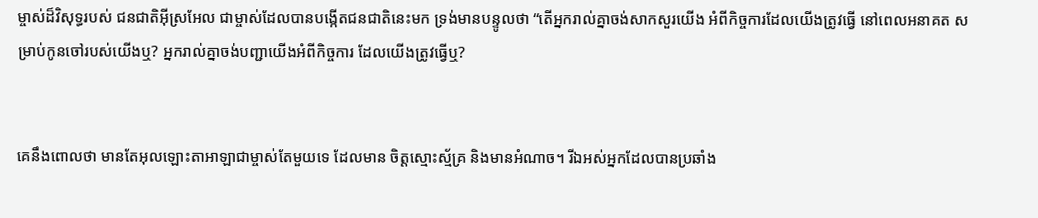ម្ចាស់ដ៏‌វិសុទ្ធរបស់ ជន‌ជាតិអ៊ីស្រ‌អែល ជាម្ចាស់ដែលបានបង្កើតជន‌ជាតិនេះមក ទ្រង់មានបន្ទូលថា “តើអ្នករាល់គ្នាចង់សាកសួរយើង អំពីកិច្ចការដែលយើងត្រូវធ្វើ នៅពេលអនាគត សម្រាប់កូនចៅរបស់យើងឬ? អ្នករាល់គ្នាចង់បញ្ជាយើងអំពីកិច្ចការ ដែលយើងត្រូវធ្វើឬ?


គេនឹងពោលថា មានតែអុលឡោះ‌តាអាឡាជាម្ចាស់តែមួយទេ ដែលមាន ចិត្តស្មោះ‌ស្ម័គ្រ និងមានអំណាច។ រីឯអស់អ្នកដែលបានប្រឆាំង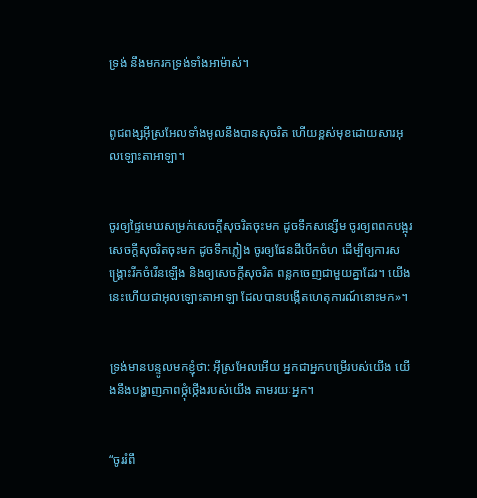ទ្រង់ នឹងមករកទ្រង់ទាំងអាម៉ាស់។


ពូជ‌ពង្សអ៊ីស្រ‌អែលទាំងមូលនឹងបានសុចរិត ហើយខ្ពស់មុខដោយ‌សារអុលឡោះ‌តាអាឡា។


ចូរឲ្យផ្ទៃមេឃសម្រក់សេចក្ដីសុចរិតចុះមក ដូចទឹកសន្សើម ចូរឲ្យពពកបង្អុរសេចក្ដីសុចរិតចុះមក ដូចទឹកភ្លៀង ចូរឲ្យផែនដីបើកចំហ ដើម្បីឲ្យការសង្គ្រោះរីកចំរើនឡើង និងឲ្យសេចក្ដីសុចរិត ពន្លកចេញជាមួយគ្នាដែរ។ យើងនេះហើយជាអុលឡោះ‌តាអាឡា ដែលបានបង្កើតហេតុ‌ការណ៍នោះមក»។


ទ្រង់មានបន្ទូលមកខ្ញុំថា: អ៊ីស្រ‌អែលអើយ អ្នកជាអ្នកបម្រើរបស់យើង យើងនឹងបង្ហាញភាពថ្កុំ‌ថ្កើងរបស់យើង តាមរយៈអ្នក។


“ចូររំពឹ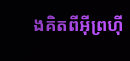ងគិតពីអ៊ីព្រហ៊ី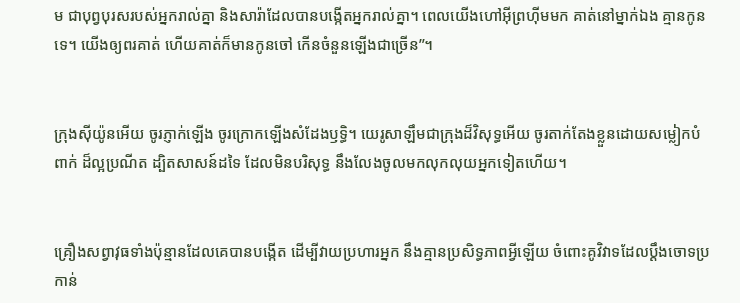ម ជាបុព្វបុរសរបស់អ្នករាល់គ្នា និងសារ៉ាដែលបានបង្កើតអ្នករាល់គ្នា។ ពេលយើងហៅអ៊ីព្រហ៊ីមមក គាត់នៅម្នាក់ឯង គ្មានកូនទេ។ យើងឲ្យពរគាត់ ហើយគាត់ក៏មានកូនចៅ កើនចំនួនឡើងជាច្រើន”។


ក្រុងស៊ីយ៉ូនអើយ ចូរភ្ញាក់ឡើង ចូរក្រោកឡើងសំដែងឫទ្ធិ។ យេរូ‌សាឡឹមជាក្រុងដ៏‌វិសុទ្ធអើយ ចូរតាក់តែងខ្លួនដោយសម្លៀក‌បំពាក់ ដ៏ល្អប្រណីត ដ្បិតសាសន៍ដទៃ ដែលមិនបរិសុទ្ធ នឹងលែងចូលមកលុក‌លុយអ្នកទៀតហើយ។


គ្រឿងសព្វា‌វុធទាំងប៉ុន្មានដែលគេបានបង្កើត ដើម្បីវាយប្រហារអ្នក នឹងគ្មានប្រសិទ្ធ‌ភាពអ្វីឡើយ ចំពោះគូ‌វិវាទដែលប្ដឹងចោទប្រកាន់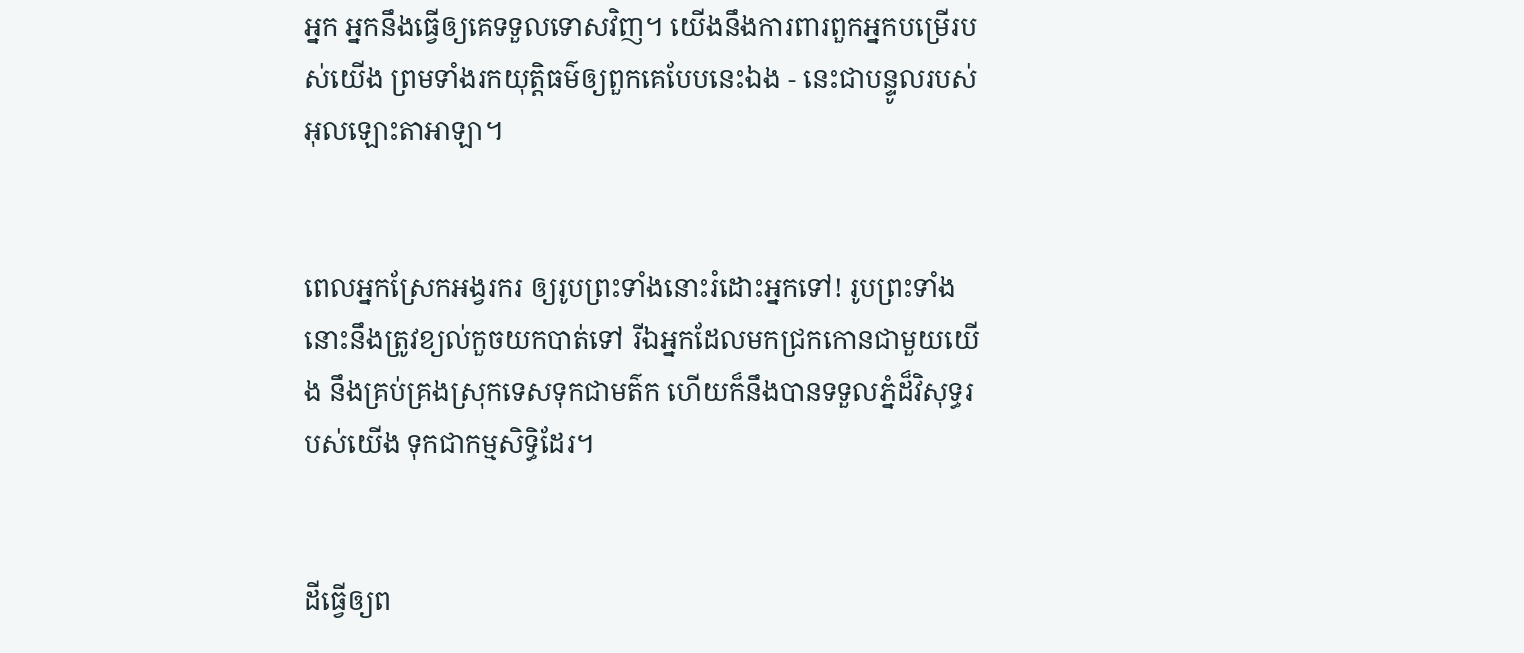អ្នក អ្នកនឹងធ្វើឲ្យគេទទួលទោសវិញ។ យើងនឹងការពារពួកអ្នកបម្រើរបស់យើង ព្រមទាំងរកយុត្តិធម៌ឲ្យពួកគេបែបនេះឯង - នេះជាបន្ទូលរបស់អុលឡោះ‌តាអាឡា។


ពេលអ្នកស្រែកអង្វរករ ឲ្យរូបព្រះទាំងនោះរំដោះអ្នកទៅ! រូបព្រះទាំងនោះនឹងត្រូវខ្យល់កួចយកបាត់ទៅ រីឯអ្នកដែលមកជ្រកកោនជាមួយយើង នឹងគ្រប់‌គ្រងស្រុកទេសទុកជាមត៌ក ហើយក៏នឹងបានទទួលភ្នំដ៏‌វិសុទ្ធរបស់យើង ទុកជាកម្មសិទ្ធិដែរ។


ដីធ្វើឲ្យព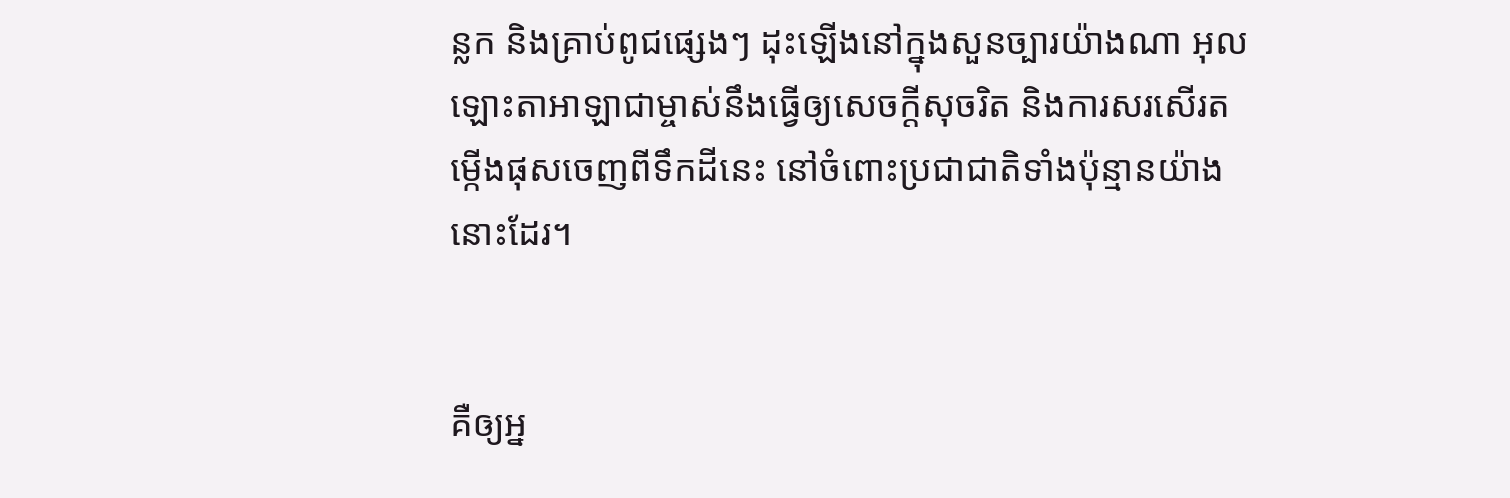ន្លក និងគ្រាប់ពូជផ្សេងៗ ដុះឡើងនៅក្នុងសួនច្បារយ៉ាងណា អុលឡោះ‌តាអាឡាជាម្ចាស់នឹងធ្វើឲ្យសេចក្ដីសុចរិត និងការសរសើរតម្កើងផុសចេញពីទឹកដីនេះ នៅចំពោះប្រជា‌ជាតិទាំងប៉ុន្មានយ៉ាងនោះដែរ។


គឺឲ្យអ្ន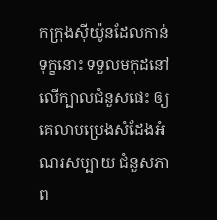កក្រុងស៊ីយ៉ូនដែលកាន់ទុក្ខនោះ ទទួលមកុដនៅលើក្បាលជំនួសផេះ ឲ្យគេលាបប្រេងសំដែងអំណរសប្បាយ ជំនួសភាព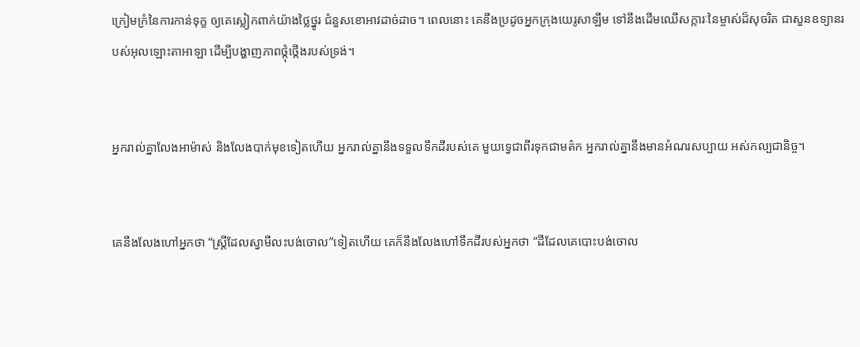ក្រៀម‌ក្រំនៃការកាន់ទុក្ខ ឲ្យគេស្លៀកពាក់យ៉ាងថ្លៃ‌ថ្នូរ ជំនួសខោ‌អាវដាច់‌ដាច។ ពេលនោះ គេនឹងប្រដូចអ្នកក្រុងយេរូ‌សាឡឹម ទៅនឹងដើមឈើសក្ការៈនៃម្ចាស់ដ៏សុចរិត ជាសួនឧទ្យានរបស់អុលឡោះ‌តាអាឡា ដើម្បីបង្ហាញភាពថ្កុំ‌ថ្កើងរបស់ទ្រង់។


អ្នករាល់គ្នាលែងអាម៉ាស់ និងលែងបាក់មុខទៀតហើយ អ្នករាល់គ្នានឹងទទួលទឹកដីរបស់គេ មួយទ្វេជាពីរទុកជាមត៌ក អ្នករាល់គ្នានឹងមានអំណរសប្បាយ អស់‌កល្បជា‌និច្ច។


គេនឹងលែងហៅអ្នកថា “ស្ត្រីដែលស្វាមីលះ‌បង់ចោល”ទៀតហើយ គេក៏នឹងលែងហៅទឹកដីរបស់អ្នកថា “ដីដែលគេបោះបង់ចោល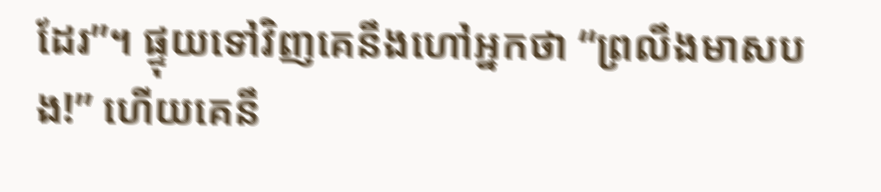ដែរ”។ ផ្ទុយទៅវិញគេនឹងហៅអ្នកថា “ព្រលឹងមាសបង!” ហើយគេនឹ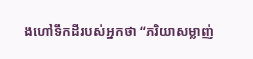ងហៅទឹកដីរបស់អ្នកថា “ភរិយាសម្លាញ់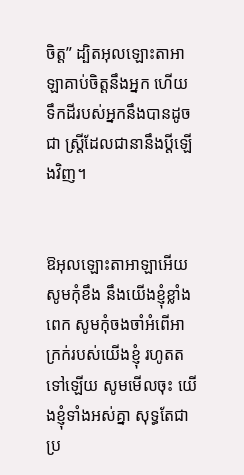ចិត្ត” ដ្បិតអុលឡោះ‌តាអាឡាគាប់ចិត្តនឹងអ្នក ហើយទឹកដីរបស់អ្នកនឹងបានដូចជា ស្ត្រីដែលជានានឹងប្ដីឡើងវិញ។


ឱអុលឡោះ‌តាអាឡាអើយ សូមកុំខឹង នឹងយើងខ្ញុំខ្លាំងពេក សូមកុំចងចាំអំពើអាក្រក់របស់យើងខ្ញុំ រហូតតទៅឡើយ សូមមើលចុះ យើងខ្ញុំទាំងអស់គ្នា សុទ្ធតែជាប្រ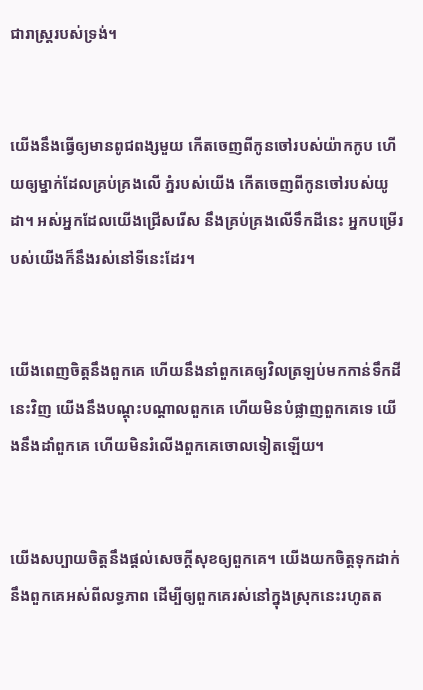ជា‌រាស្ត្ររបស់ទ្រង់។


យើងនឹងធ្វើឲ្យមានពូជ‌ពង្សមួយ កើតចេញពីកូនចៅរបស់យ៉ាកកូប ហើយឲ្យម្នាក់ដែលគ្រប់‌គ្រងលើ ភ្នំរបស់យើង កើតចេញពីកូនចៅរបស់យូដា។ អស់អ្នកដែលយើងជ្រើសរើស នឹងគ្រប់‌គ្រងលើទឹកដីនេះ អ្នកបម្រើរបស់យើងក៏នឹងរស់នៅទីនេះដែរ។


យើងពេញចិត្តនឹងពួកគេ ហើយនឹងនាំពួកគេឲ្យវិលត្រឡប់មកកាន់ទឹកដីនេះវិញ យើងនឹងបណ្ដុះ‌បណ្ដាលពួកគេ ហើយមិនបំផ្លាញពួកគេទេ យើងនឹងដាំពួកគេ ហើយមិនរំលើងពួកគេចោលទៀតឡើយ។


យើងសប្បាយចិត្តនឹងផ្ដល់សេចក្ដីសុខឲ្យពួកគេ។ យើងយកចិត្តទុកដាក់នឹងពួកគេអស់ពីលទ្ធ‌ភាព ដើម្បីឲ្យពួកគេរស់នៅក្នុងស្រុកនេះរហូតត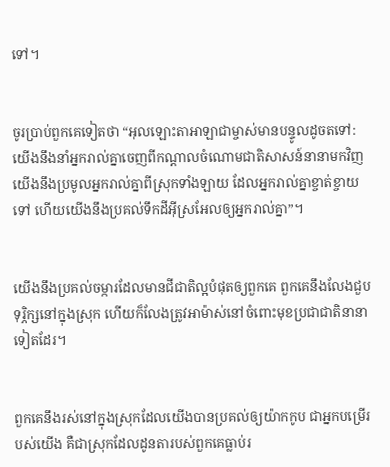ទៅ។


ចូរប្រាប់ពួកគេទៀតថា “អុលឡោះ‌តាអាឡាជាម្ចាស់មានបន្ទូលដូចតទៅ: យើងនឹងនាំអ្នករាល់គ្នាចេញពីកណ្ដាលចំណោមជាតិសាសន៍នានាមកវិញ យើងនឹងប្រមូលអ្នករាល់គ្នាពីស្រុកទាំង‌ឡាយ ដែលអ្នករាល់គ្នាខ្ចាត់‌ខ្ចាយទៅ ហើយយើងនឹងប្រគល់ទឹកដីអ៊ីស្រ‌អែលឲ្យអ្នករាល់គ្នា”។


យើងនឹងប្រគល់ចម្ការដែលមានជីជាតិល្អបំផុតឲ្យពួកគេ ពួកគេនឹងលែងជួបទុរ្ភិក្សនៅក្នុងស្រុក ហើយក៏លែងត្រូវអាម៉ាស់នៅចំពោះមុខប្រជា‌ជាតិនានាទៀតដែរ។


ពួកគេនឹងរស់នៅក្នុងស្រុកដែលយើងបានប្រគល់ឲ្យយ៉ាកកូប ជាអ្នកបម្រើរបស់យើង គឺជាស្រុកដែលដូនតារបស់ពួកគេធ្លាប់រ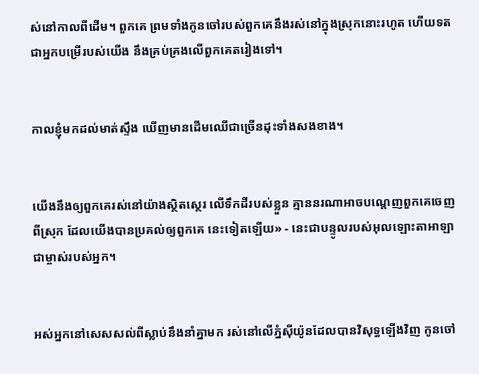ស់នៅកាលពីដើម។ ពួកគេ ព្រមទាំងកូនចៅរបស់ពួកគេនឹងរស់នៅក្នុងស្រុកនោះរហូត ហើយទតជាអ្នកបម្រើរបស់យើង នឹងគ្រប់‌គ្រងលើពួកគេតរៀងទៅ។


កាលខ្ញុំមកដល់មាត់ស្ទឹង ឃើញមានដើមឈើជាច្រើនដុះទាំងសងខាង។


យើងនឹងឲ្យពួកគេរស់នៅយ៉ាងស្ថិត‌ស្ថេរ លើទឹកដីរបស់ខ្លួន គ្មាននរណាអាចបណ្ដេញពួកគេចេញពីស្រុក ដែលយើងបានប្រគល់ឲ្យពួកគេ នេះទៀតឡើយ» - នេះជាបន្ទូលរបស់អុលឡោះ‌តាអាឡា ជាម្ចាស់របស់អ្នក។


អស់អ្នកនៅសេស‌សល់ពីស្លាប់នឹងនាំគ្នាមក រស់នៅលើភ្នំស៊ីយ៉ូនដែលបានវិសុទ្ធឡើងវិញ កូនចៅ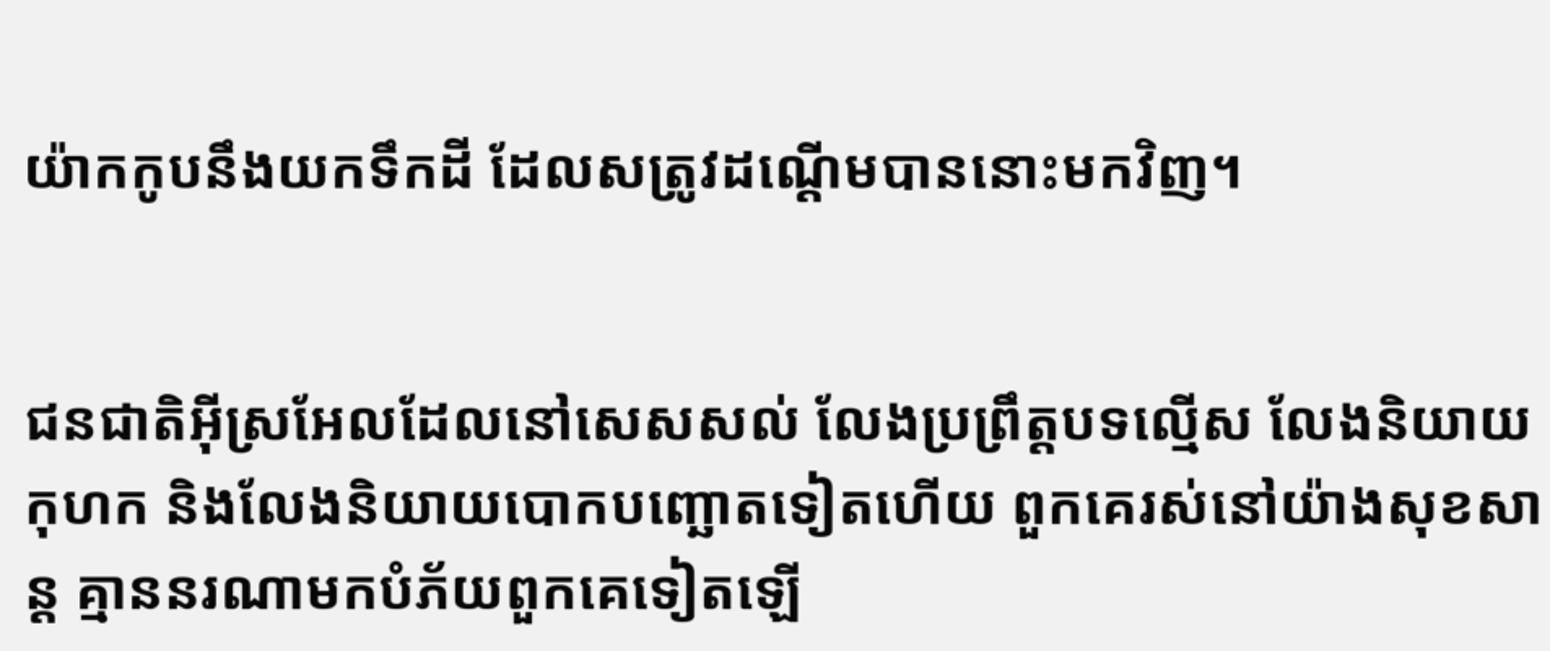យ៉ាកកូបនឹងយកទឹកដី ដែលសត្រូវដណ្ដើមបាននោះមកវិញ។


ជន‌ជាតិអ៊ីស្រ‌អែលដែលនៅសេស‌សល់ លែងប្រព្រឹត្តបទល្មើស លែងនិយាយកុហក និងលែងនិយាយបោកបញ្ឆោតទៀតហើយ ពួកគេរស់នៅយ៉ាងសុខ‌សាន្ត គ្មាននរណាមកបំភ័យពួកគេទៀតឡើ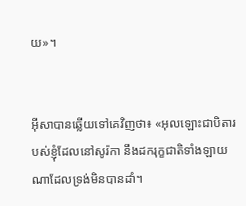យ»។


អ៊ីសាបានឆ្លើយទៅគេវិញថា៖ «អុលឡោះជាបិតារបស់ខ្ញុំដែលនៅសូរ៉កា នឹងដករុក្ខ‌ជាតិទាំង‌ឡាយណាដែលទ្រង់មិនបានដាំ។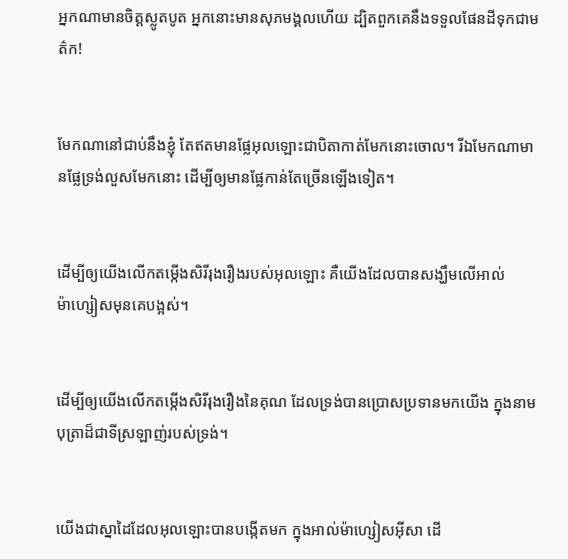អ្នកណាមានចិត្ដស្លូត‌បូត អ្នកនោះមានសុភមង្គលហើយ ដ្បិតពួកគេនឹងទទួលផែនដីទុកជាមត៌ក!


មែកណានៅជាប់នឹងខ្ញុំ តែឥតមានផ្លែអុលឡោះជាបិតាកាត់មែកនោះចោល។ រីឯមែកណាមានផ្លែទ្រង់លួសមែកនោះ ដើម្បីឲ្យមានផ្លែកាន់តែច្រើនឡើងទៀត។


ដើម្បីឲ្យយើងលើកតម្កើងសិរី‌រុងរឿងរបស់អុលឡោះ គឺយើងដែលបានសង្ឃឹមលើអាល់ម៉ា‌ហ្សៀសមុនគេបង្អស់។


ដើម្បីឲ្យយើងលើកតម្កើងសិរី‌រុងរឿងនៃគុណ ដែលទ្រង់បានប្រោសប្រទានមកយើង ក្នុងនាមបុត្រាដ៏ជាទីស្រឡាញ់របស់ទ្រង់។


យើងជាស្នាដៃដែលអុលឡោះបានបង្កើតមក ក្នុងអាល់ម៉ា‌ហ្សៀស‌អ៊ីសា ដើ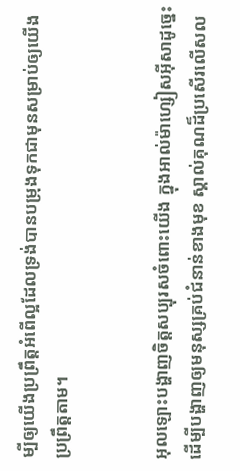ម្បីឲ្យយើងប្រព្រឹត្ដអំពើល្អដែលទ្រង់បានបម្រុងទុកជាមុនសម្រាប់ឲ្យយើងប្រព្រឹត្ដតាម។


អុលឡោះបង្ហាញចិត្តសប្បុរសចំពោះយើង ក្នុងអាល់ម៉ា‌ហ្សៀស‌អ៊ីសាដូច្នេះ ដើម្បីបង្ហាញឲ្យមនុស្សគ្រប់ជំនាន់ខាងមុខ ស្គាល់គុណដ៏ប្រសើរលើស‌ល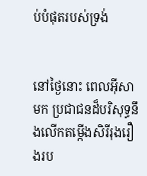ប់បំផុតរបស់ទ្រង់


នៅថ្ងៃនោះ ពេលអ៊ីសាមក ប្រជា‌ជនដ៏‌បរិសុទ្ធនឹងលើកតម្កើងសិរី‌រុង‌រឿងរប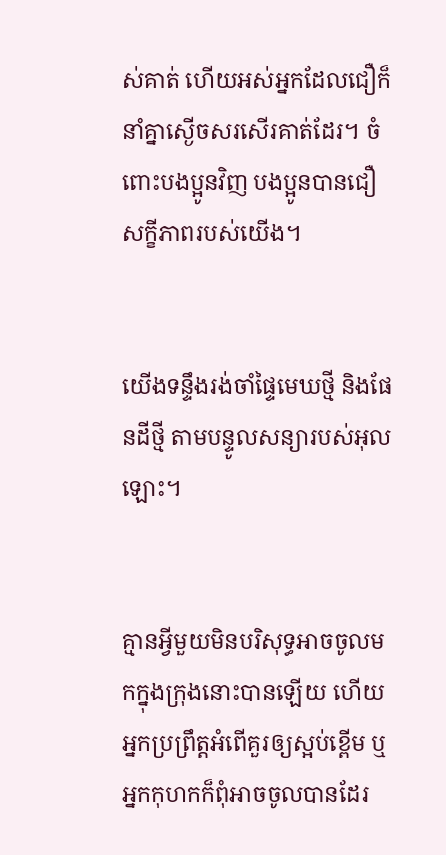ស់គាត់ ហើយអស់អ្នកដែលជឿក៏នាំគ្នាស្ងើចសរសើរគាត់ដែរ។ ចំពោះបងប្អូនវិញ បងប្អូនបានជឿសក្ខី‌ភាពរបស់យើង។


យើងទន្ទឹងរង់‌ចាំផ្ទៃមេឃថ្មី និងផែនដីថ្មី តាមបន្ទូលសន្យារបស់អុលឡោះ។


គ្មានអ្វីមួយមិនបរិសុទ្ធអាចចូលមកក្នុងក្រុងនោះបានឡើយ ហើយអ្នកប្រព្រឹត្ដអំពើគួរឲ្យស្អប់ខ្ពើម ឬអ្នកកុហកក៏ពុំអាចចូលបានដែរ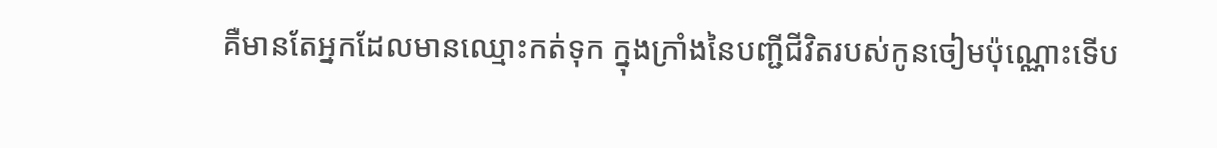គឺមានតែអ្នកដែលមានឈ្មោះកត់ទុក ក្នុងក្រាំងនៃបញ្ជីជីវិតរបស់កូនចៀមប៉ុណ្ណោះទើប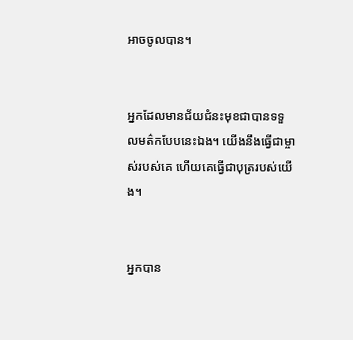អាចចូលបាន។


អ្នកដែលមានជ័យ‌ជំនះមុខជាបានទទួលមត៌កបែបនេះឯង។ យើងនឹងធ្វើជាម្ចាស់របស់គេ ហើយគេធ្វើជាបុត្ររបស់យើង។


អ្នកបាន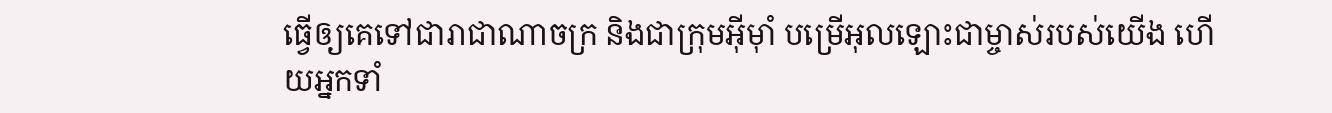ធ្វើឲ្យគេទៅជារាជា‌ណាចក្រ និងជាក្រុមអ៊ីមុាំ បម្រើអុលឡោះជាម្ចាស់របស់យើង ហើយអ្នកទាំ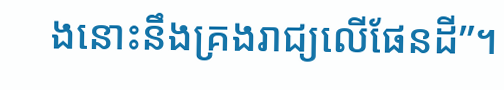ងនោះនឹងគ្រងរាជ្យលើផែនដី”។